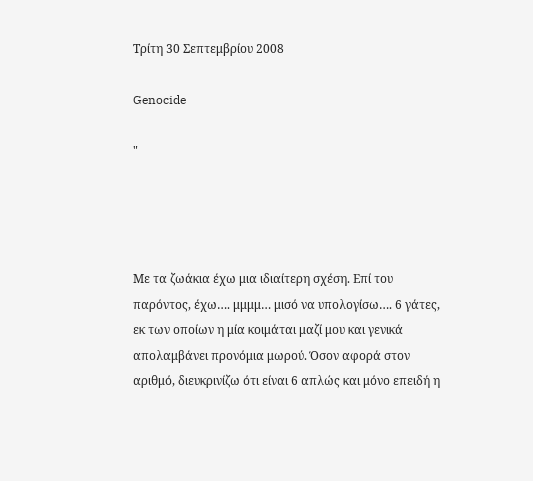Τρίτη 30 Σεπτεμβρίου 2008

Genocide

"




Με τα ζωάκια έχω μια ιδιαίτερη σχέση. Επί του παρόντος, έχω…. μμμμ… μισό να υπολογίσω…. 6 γάτες, εκ των οποίων η μία κοιμάται μαζί μου και γενικά απολαμβάνει προνόμια μωρού. Όσον αφορά στον αριθμό, διευκρινίζω ότι είναι 6 απλώς και μόνο επειδή η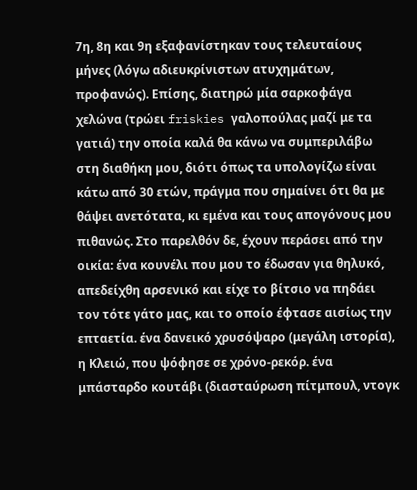7η, 8η και 9η εξαφανίστηκαν τους τελευταίους μήνες (λόγω αδιευκρίνιστων ατυχημάτων, προφανώς). Επίσης, διατηρώ μία σαρκοφάγα χελώνα (τρώει friskies γαλοπούλας μαζί με τα γατιά) την οποία καλά θα κάνω να συμπεριλάβω στη διαθήκη μου, διότι όπως τα υπολογίζω είναι κάτω από 30 ετών, πράγμα που σημαίνει ότι θα με θάψει ανετότατα, κι εμένα και τους απογόνους μου πιθανώς. Στο παρελθόν δε, έχουν περάσει από την οικία: ένα κουνέλι που μου το έδωσαν για θηλυκό, απεδείχθη αρσενικό και είχε το βίτσιο να πηδάει τον τότε γάτο μας, και το οποίο έφτασε αισίως την επταετία. ένα δανεικό χρυσόψαρο (μεγάλη ιστορία), η Κλειώ, που ψόφησε σε χρόνο-ρεκόρ. ένα μπάσταρδο κουτάβι (διασταύρωση πίτμπουλ, ντογκ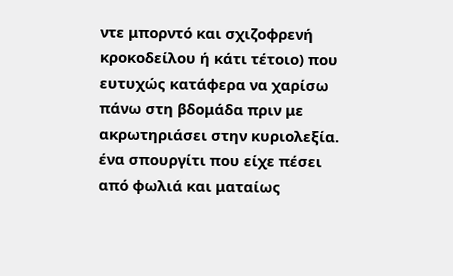ντε μπορντό και σχιζοφρενή κροκοδείλου ή κάτι τέτοιο) που ευτυχώς κατάφερα να χαρίσω πάνω στη βδομάδα πριν με ακρωτηριάσει στην κυριολεξία. ένα σπουργίτι που είχε πέσει από φωλιά και ματαίως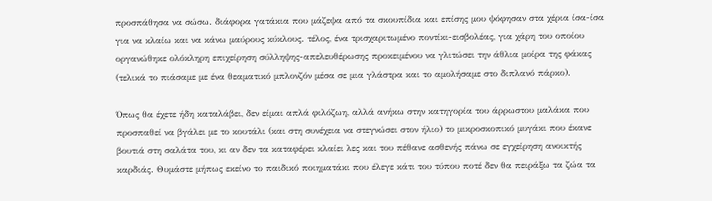προσπάθησα να σώσω. διάφορα γατάκια που μάζεψα από τα σκουπίδια και επίσης μου ψόφησαν στα χέρια ίσα-ίσα για να κλαίω και να κάνω μαύρους κύκλους. τέλος, ένα τρισχαριτωμένο ποντίκι-εισβολέας, για χάρη του οποίου οργανώθηκε ολόκληρη επιχείρηση σύλληψης-απελευθέρωσης προκειμένου να γλιτώσει την άθλια μοίρα της φάκας (τελικά το πιάσαμε με ένα θεαματικό μπλονζόν μέσα σε μια γλάστρα και το αμολήσαμε στο διπλανό πάρκο).

Όπως θα έχετε ήδη καταλάβει, δεν είμαι απλά φιλόζωη, αλλά ανήκω στην κατηγορία του άρρωστου μαλάκα που προσπαθεί να βγάλει με το κουτάλι (και στη συνέχεια να στεγνώσει στον ήλιο) το μικροσκοπικό μυγάκι που έκανε βουτιά στη σαλάτα του, κι αν δεν τα καταφέρει κλαίει λες και του πέθανε ασθενής πάνω σε εγχείρηση ανοικτής καρδιάς. Θυμάστε μήπως εκείνο το παιδικό ποιηματάκι που έλεγε κάτι του τύπου ποτέ δεν θα πειράξω τα ζώα τα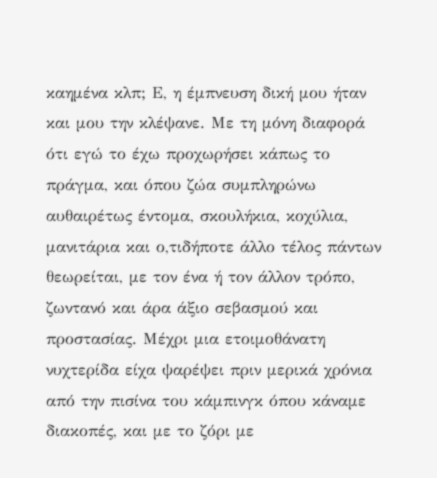καημένα κλπ; Ε, η έμπνευση δική μου ήταν και μου την κλέψανε. Με τη μόνη διαφορά ότι εγώ το έχω προχωρήσει κάπως το πράγμα, και όπου ζώα συμπληρώνω αυθαιρέτως έντομα, σκουλήκια, κοχύλια, μανιτάρια και ο,τιδήποτε άλλο τέλος πάντων θεωρείται, με τον ένα ή τον άλλον τρόπο, ζωντανό και άρα άξιο σεβασμού και προστασίας. Μέχρι μια ετοιμοθάνατη νυχτερίδα είχα ψαρέψει πριν μερικά χρόνια από την πισίνα του κάμπινγκ όπου κάναμε διακοπές, και με το ζόρι με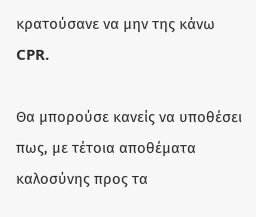κρατούσανε να μην της κάνω CPR.

Θα μπορούσε κανείς να υποθέσει πως, με τέτοια αποθέματα καλοσύνης προς τα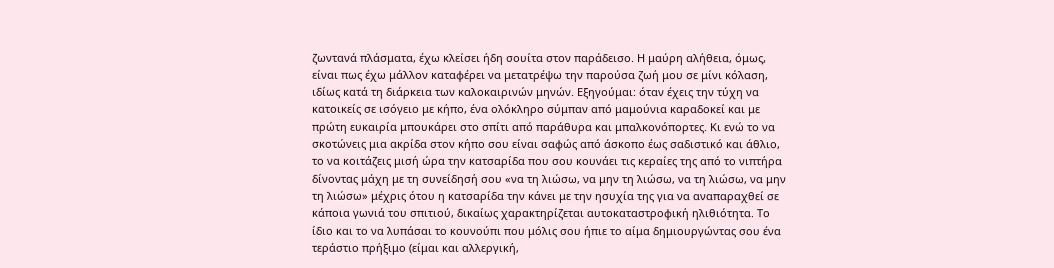ζωντανά πλάσματα, έχω κλείσει ήδη σουίτα στον παράδεισο. Η μαύρη αλήθεια, όμως, είναι πως έχω μάλλον καταφέρει να μετατρέψω την παρούσα ζωή μου σε μίνι κόλαση, ιδίως κατά τη διάρκεια των καλοκαιρινών μηνών. Εξηγούμαι: όταν έχεις την τύχη να κατοικείς σε ισόγειο με κήπο, ένα ολόκληρο σύμπαν από μαμούνια καραδοκεί και με πρώτη ευκαιρία μπουκάρει στο σπίτι από παράθυρα και μπαλκονόπορτες. Κι ενώ το να σκοτώνεις μια ακρίδα στον κήπο σου είναι σαφώς από άσκοπο έως σαδιστικό και άθλιο, το να κοιτάζεις μισή ώρα την κατσαρίδα που σου κουνάει τις κεραίες της από το νιπτήρα δίνοντας μάχη με τη συνείδησή σου «να τη λιώσω, να μην τη λιώσω, να τη λιώσω, να μην τη λιώσω» μέχρις ότου η κατσαρίδα την κάνει με την ησυχία της για να αναπαραχθεί σε κάποια γωνιά του σπιτιού, δικαίως χαρακτηρίζεται αυτοκαταστροφική ηλιθιότητα. Το ίδιο και το να λυπάσαι το κουνούπι που μόλις σου ήπιε το αίμα δημιουργώντας σου ένα τεράστιο πρήξιμο (είμαι και αλλεργική,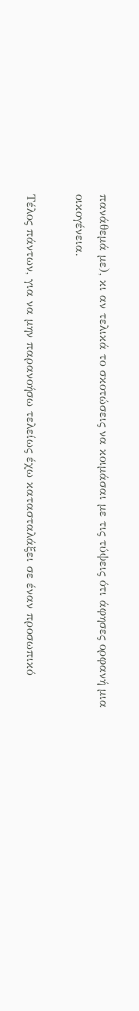πανάθεμά με), κι αν τελικά το σκοτώσεις να κοιμάσαι με τις τύψεις ότι άφησες ορφανή μια οικογένεια.

Τέλος πάντων, για να μην παρανοήσω τελείως έχω κατασταλάξει σε έναν προσωπικό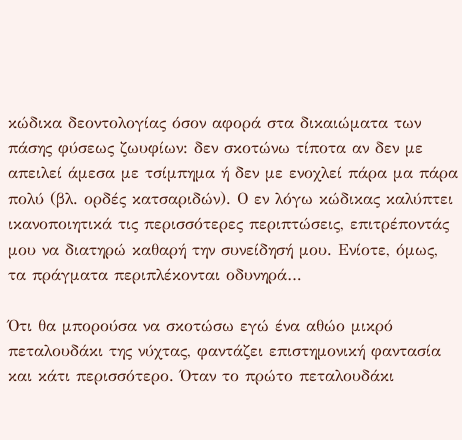κώδικα δεοντολογίας όσον αφορά στα δικαιώματα των πάσης φύσεως ζωυφίων: δεν σκοτώνω τίποτα αν δεν με απειλεί άμεσα με τσίμπημα ή δεν με ενοχλεί πάρα μα πάρα πολύ (βλ. ορδές κατσαριδών). Ο εν λόγω κώδικας καλύπτει ικανοποιητικά τις περισσότερες περιπτώσεις, επιτρέποντάς μου να διατηρώ καθαρή την συνείδησή μου. Ενίοτε, όμως, τα πράγματα περιπλέκονται οδυνηρά…

Ότι θα μπορούσα να σκοτώσω εγώ ένα αθώο μικρό πεταλουδάκι της νύχτας, φαντάζει επιστημονική φαντασία και κάτι περισσότερο. Όταν το πρώτο πεταλουδάκι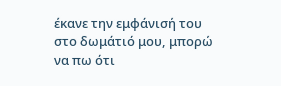έκανε την εμφάνισή του στο δωμάτιό μου, μπορώ να πω ότι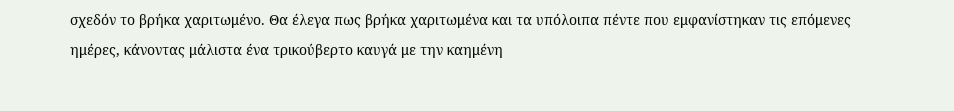σχεδόν το βρήκα χαριτωμένο. Θα έλεγα πως βρήκα χαριτωμένα και τα υπόλοιπα πέντε που εμφανίστηκαν τις επόμενες ημέρες, κάνοντας μάλιστα ένα τρικούβερτο καυγά με την καημένη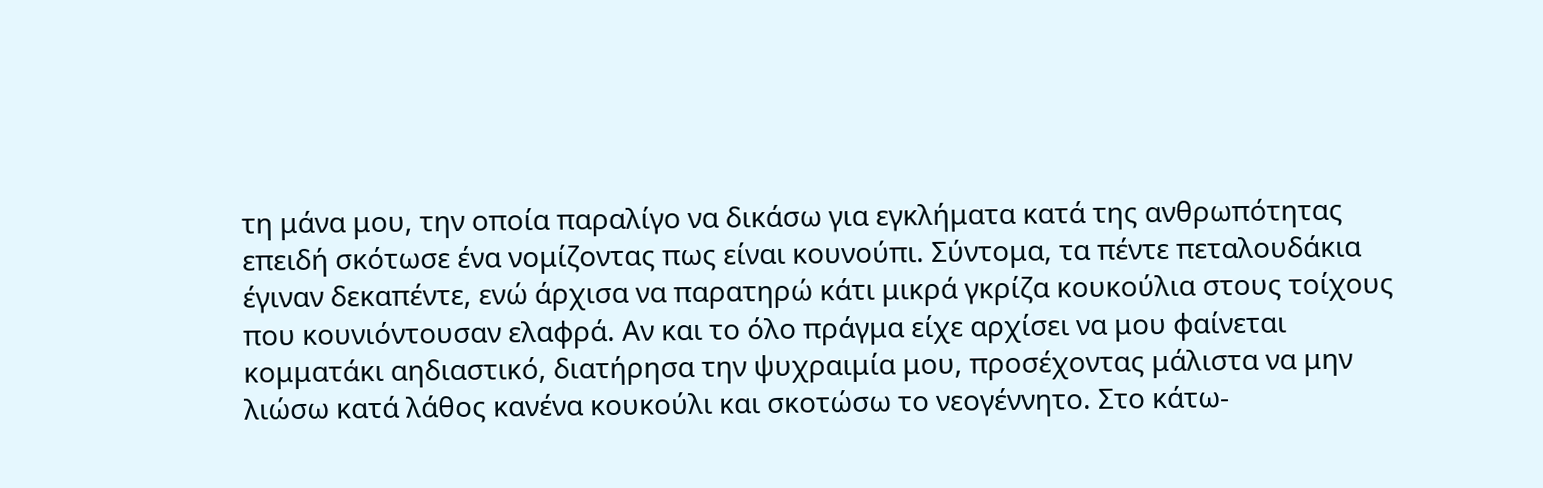τη μάνα μου, την οποία παραλίγο να δικάσω για εγκλήματα κατά της ανθρωπότητας επειδή σκότωσε ένα νομίζοντας πως είναι κουνούπι. Σύντομα, τα πέντε πεταλουδάκια έγιναν δεκαπέντε, ενώ άρχισα να παρατηρώ κάτι μικρά γκρίζα κουκούλια στους τοίχους που κουνιόντουσαν ελαφρά. Αν και το όλο πράγμα είχε αρχίσει να μου φαίνεται κομματάκι αηδιαστικό, διατήρησα την ψυχραιμία μου, προσέχοντας μάλιστα να μην λιώσω κατά λάθος κανένα κουκούλι και σκοτώσω το νεογέννητο. Στο κάτω-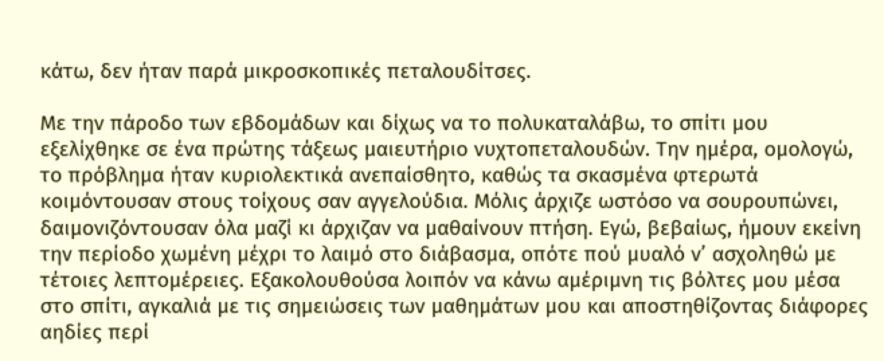κάτω, δεν ήταν παρά μικροσκοπικές πεταλουδίτσες.

Με την πάροδο των εβδομάδων και δίχως να το πολυκαταλάβω, το σπίτι μου εξελίχθηκε σε ένα πρώτης τάξεως μαιευτήριο νυχτοπεταλουδών. Την ημέρα, ομολογώ, το πρόβλημα ήταν κυριολεκτικά ανεπαίσθητο, καθώς τα σκασμένα φτερωτά κοιμόντουσαν στους τοίχους σαν αγγελούδια. Μόλις άρχιζε ωστόσο να σουρουπώνει, δαιμονιζόντουσαν όλα μαζί κι άρχιζαν να μαθαίνουν πτήση. Εγώ, βεβαίως, ήμουν εκείνη την περίοδο χωμένη μέχρι το λαιμό στο διάβασμα, οπότε πού μυαλό ν’ ασχοληθώ με τέτοιες λεπτομέρειες. Εξακολουθούσα λοιπόν να κάνω αμέριμνη τις βόλτες μου μέσα στο σπίτι, αγκαλιά με τις σημειώσεις των μαθημάτων μου και αποστηθίζοντας διάφορες αηδίες περί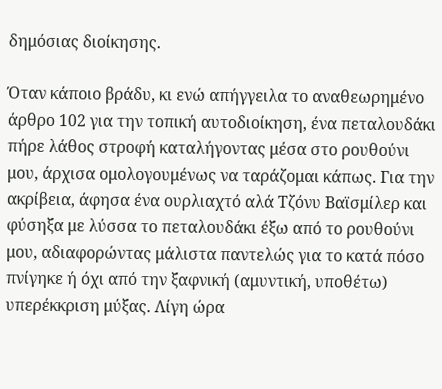δημόσιας διοίκησης.

Όταν κάποιο βράδυ, κι ενώ απήγγειλα το αναθεωρημένο άρθρο 102 για την τοπική αυτοδιοίκηση, ένα πεταλουδάκι πήρε λάθος στροφή καταλήγοντας μέσα στο ρουθούνι μου, άρχισα ομολογουμένως να ταράζομαι κάπως. Για την ακρίβεια, άφησα ένα ουρλιαχτό αλά Τζόνυ Βαϊσμίλερ και φύσηξα με λύσσα το πεταλουδάκι έξω από το ρουθούνι μου, αδιαφορώντας μάλιστα παντελώς για το κατά πόσο πνίγηκε ή όχι από την ξαφνική (αμυντική, υποθέτω) υπερέκκριση μύξας. Λίγη ώρα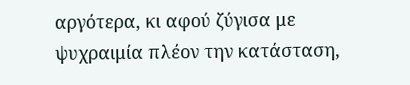αργότερα, κι αφού ζύγισα με ψυχραιμία πλέον την κατάσταση,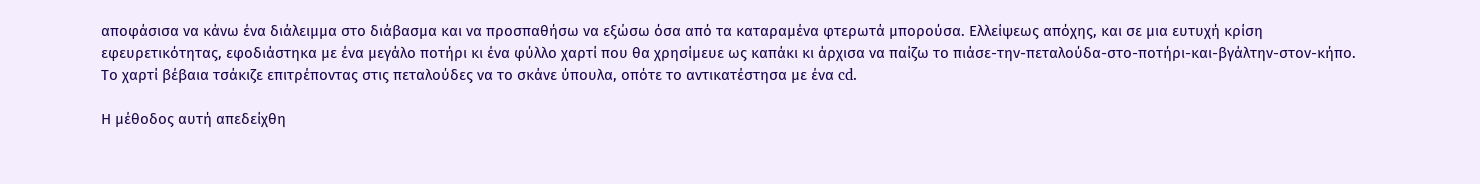αποφάσισα να κάνω ένα διάλειμμα στο διάβασμα και να προσπαθήσω να εξώσω όσα από τα καταραμένα φτερωτά μπορούσα. Ελλείψεως απόχης, και σε μια ευτυχή κρίση εφευρετικότητας, εφοδιάστηκα με ένα μεγάλο ποτήρι κι ένα φύλλο χαρτί που θα χρησίμευε ως καπάκι κι άρχισα να παίζω το πιάσε-την-πεταλούδα-στο-ποτήρι-και-βγάλτην-στον-κήπο. Το χαρτί βέβαια τσάκιζε επιτρέποντας στις πεταλούδες να το σκάνε ύπουλα, οπότε το αντικατέστησα με ένα cd.

Η μέθοδος αυτή απεδείχθη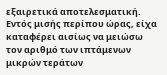εξαιρετικά αποτελεσματική. Εντός μισής περίπου ώρας, είχα καταφέρει αισίως να μειώσω τον αριθμό των ιπτάμενων μικρών τεράτων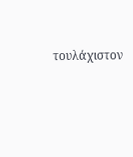τουλάχιστον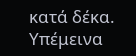κατά δέκα. Υπέμεινα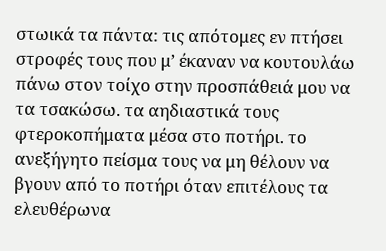στωικά τα πάντα: τις απότομες εν πτήσει στροφές τους που μ’ έκαναν να κουτουλάω πάνω στον τοίχο στην προσπάθειά μου να τα τσακώσω. τα αηδιαστικά τους φτεροκοπήματα μέσα στο ποτήρι. το ανεξήγητο πείσμα τους να μη θέλουν να βγουν από το ποτήρι όταν επιτέλους τα ελευθέρωνα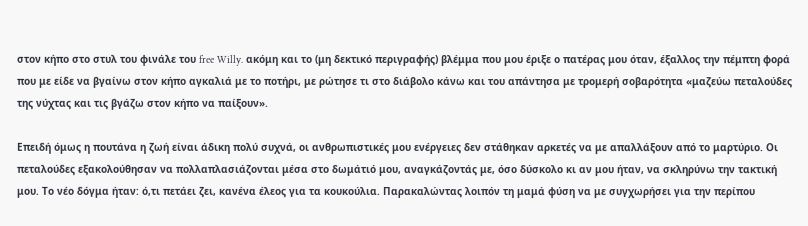στον κήπο στο στυλ του φινάλε του free Willy. ακόμη και το (μη δεκτικό περιγραφής) βλέμμα που μου έριξε ο πατέρας μου όταν, έξαλλος την πέμπτη φορά που με είδε να βγαίνω στον κήπο αγκαλιά με το ποτήρι, με ρώτησε τι στο διάβολο κάνω και του απάντησα με τρομερή σοβαρότητα «μαζεύω πεταλούδες της νύχτας και τις βγάζω στον κήπο να παίξουν».

Επειδή όμως η πουτάνα η ζωή είναι άδικη πολύ συχνά, οι ανθρωπιστικές μου ενέργειες δεν στάθηκαν αρκετές να με απαλλάξουν από το μαρτύριο. Οι πεταλούδες εξακολούθησαν να πολλαπλασιάζονται μέσα στο δωμάτιό μου, αναγκάζοντάς με, όσο δύσκολο κι αν μου ήταν, να σκληρύνω την τακτική μου. Το νέο δόγμα ήταν: ό,τι πετάει ζει, κανένα έλεος για τα κουκούλια. Παρακαλώντας λοιπόν τη μαμά φύση να με συγχωρήσει για την περίπου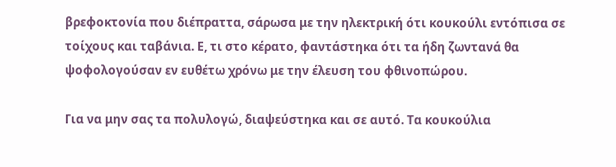βρεφοκτονία που διέπραττα, σάρωσα με την ηλεκτρική ότι κουκούλι εντόπισα σε τοίχους και ταβάνια. Ε, τι στο κέρατο, φαντάστηκα ότι τα ήδη ζωντανά θα ψοφολογούσαν εν ευθέτω χρόνω με την έλευση του φθινοπώρου.

Για να μην σας τα πολυλογώ, διαψεύστηκα και σε αυτό. Τα κουκούλια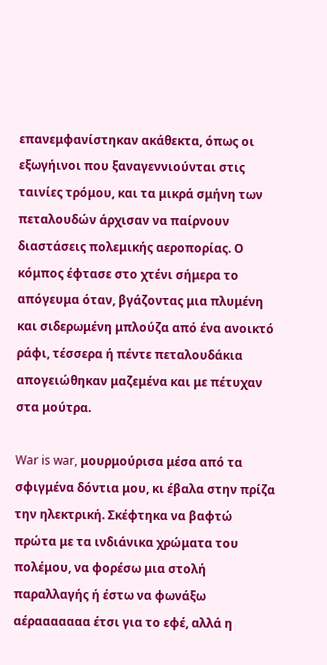επανεμφανίστηκαν ακάθεκτα, όπως οι εξωγήινοι που ξαναγεννιούνται στις ταινίες τρόμου, και τα μικρά σμήνη των πεταλουδών άρχισαν να παίρνουν διαστάσεις πολεμικής αεροπορίας. Ο κόμπος έφτασε στο χτένι σήμερα το απόγευμα όταν, βγάζοντας μια πλυμένη και σιδερωμένη μπλούζα από ένα ανοικτό ράφι, τέσσερα ή πέντε πεταλουδάκια απογειώθηκαν μαζεμένα και με πέτυχαν στα μούτρα.

War is war, μουρμούρισα μέσα από τα σφιγμένα δόντια μου, κι έβαλα στην πρίζα την ηλεκτρική. Σκέφτηκα να βαφτώ πρώτα με τα ινδιάνικα χρώματα του πολέμου, να φορέσω μια στολή παραλλαγής ή έστω να φωνάξω αέρααααααα έτσι για το εφέ, αλλά η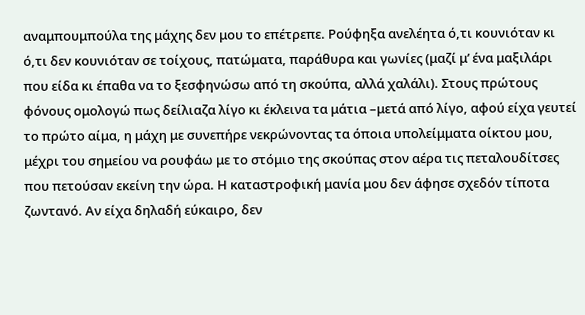αναμπουμπούλα της μάχης δεν μου το επέτρεπε. Ρούφηξα ανελέητα ό,τι κουνιόταν κι ό,τι δεν κουνιόταν σε τοίχους, πατώματα, παράθυρα και γωνίες (μαζί μ’ ένα μαξιλάρι που είδα κι έπαθα να το ξεσφηνώσω από τη σκούπα, αλλά χαλάλι). Στους πρώτους φόνους ομολογώ πως δείλιαζα λίγο κι έκλεινα τα μάτια –μετά από λίγο, αφού είχα γευτεί το πρώτο αίμα, η μάχη με συνεπήρε νεκρώνοντας τα όποια υπολείμματα οίκτου μου, μέχρι του σημείου να ρουφάω με το στόμιο της σκούπας στον αέρα τις πεταλουδίτσες που πετούσαν εκείνη την ώρα. Η καταστροφική μανία μου δεν άφησε σχεδόν τίποτα ζωντανό. Αν είχα δηλαδή εύκαιρο, δεν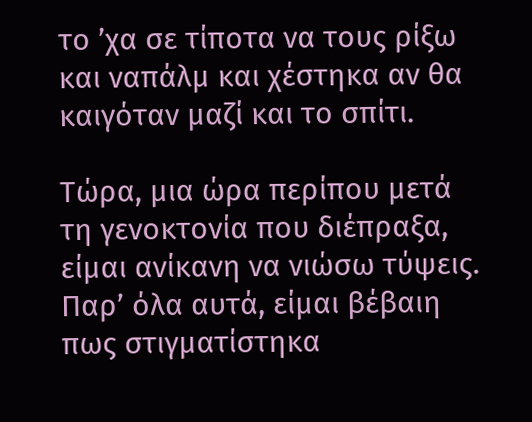το ’χα σε τίποτα να τους ρίξω και ναπάλμ και χέστηκα αν θα καιγόταν μαζί και το σπίτι.

Τώρα, μια ώρα περίπου μετά τη γενοκτονία που διέπραξα, είμαι ανίκανη να νιώσω τύψεις. Παρ’ όλα αυτά, είμαι βέβαιη πως στιγματίστηκα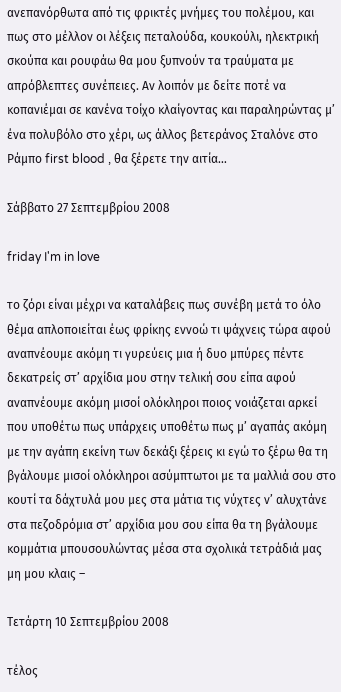ανεπανόρθωτα από τις φρικτές μνήμες του πολέμου, και πως στο μέλλον οι λέξεις πεταλούδα, κουκούλι, ηλεκτρική σκούπα και ρουφάω θα μου ξυπνούν τα τραύματα με απρόβλεπτες συνέπειες. Αν λοιπόν με δείτε ποτέ να κοπανιέμαι σε κανένα τοίχο κλαίγοντας και παραληρώντας μ’ ένα πολυβόλο στο χέρι, ως άλλος βετεράνος Σταλόνε στο Ράμπο first blood , θα ξέρετε την αιτία…

Σάββατο 27 Σεπτεμβρίου 2008

friday I'm in love

το ζόρι είναι μέχρι να καταλάβεις πως συνέβη μετά το όλο θέμα απλοποιείται έως φρίκης εννοώ τι ψάχνεις τώρα αφού αναπνέουμε ακόμη τι γυρεύεις μια ή δυο μπύρες πέντε δεκατρείς στ’ αρχίδια μου στην τελική σου είπα αφού αναπνέουμε ακόμη μισοί ολόκληροι ποιος νοιάζεται αρκεί που υποθέτω πως υπάρχεις υποθέτω πως μ’ αγαπάς ακόμη με την αγάπη εκείνη των δεκάξι ξέρεις κι εγώ το ξέρω θα τη βγάλουμε μισοί ολόκληροι ασύμπτωτοι με τα μαλλιά σου στο κουτί τα δάχτυλά μου μες στα μάτια τις νύχτες ν’ αλυχτάνε στα πεζοδρόμια στ’ αρχίδια μου σου είπα θα τη βγάλουμε κομμάτια μπουσουλώντας μέσα στα σχολικά τετράδιά μας μη μου κλαις –

Τετάρτη 10 Σεπτεμβρίου 2008

τέλος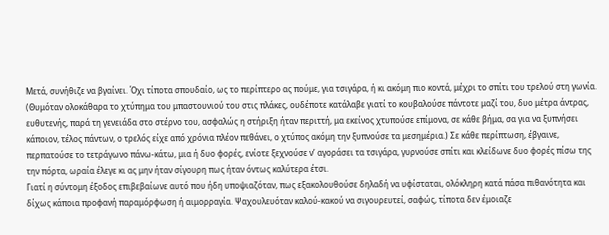Μετά, συνήθιζε να βγαίνει. Όχι τίποτα σπουδαίο, ως το περίπτερο ας πούμε, για τσιγάρα, ή κι ακόμη πιο κοντά, μέχρι το σπίτι του τρελού στη γωνία. (Θυμόταν ολοκάθαρα το χτύπημα του μπαστουνιού του στις πλάκες, ουδέποτε κατάλαβε γιατί το κουβαλούσε πάντοτε μαζί του, δυο μέτρα άντρας, ευθυτενής, παρά τη γενειάδα στο στέρνο του, ασφαλώς η στήριξη ήταν περιττή, μα εκείνος χτυπούσε επίμονα, σε κάθε βήμα, σα για να ξυπνήσει κάποιον, τέλος πάντων, ο τρελός είχε από χρόνια πλέον πεθάνει, ο χτύπος ακόμη την ξυπνούσε τα μεσημέρια.) Σε κάθε περίπτωση, έβγαινε, περπατούσε το τετράγωνο πάνω-κάτω, μια ή δυο φορές, ενίοτε ξεχνούσε ν’ αγοράσει τα τσιγάρα, γυρνούσε σπίτι και κλείδωνε δυο φορές πίσω της την πόρτα, ωραία έλεγε κι ας μην ήταν σίγουρη πως ήταν όντως καλύτερα έτσι.
Γιατί η σύντομη έξοδος επιβεβαίωνε αυτό που ήδη υποψιαζόταν, πως εξακολουθούσε δηλαδή να υφίσταται, ολόκληρη κατά πάσα πιθανότητα και δίχως κάποια προφανή παραμόρφωση ή αιμορραγία. Ψαχουλευόταν καλού-κακού να σιγουρευτεί, σαφώς, τίποτα δεν έμοιαζε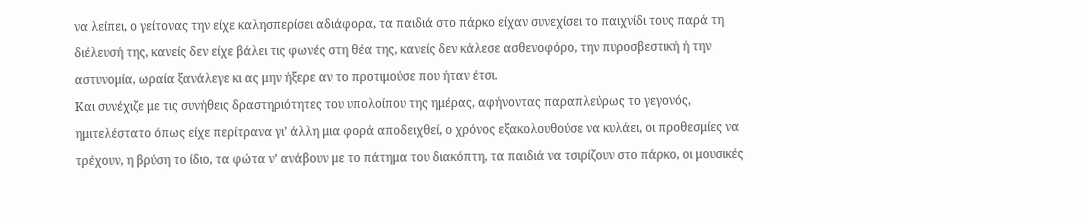να λείπει, ο γείτονας την είχε καλησπερίσει αδιάφορα, τα παιδιά στο πάρκο είχαν συνεχίσει το παιχνίδι τους παρά τη διέλευσή της, κανείς δεν είχε βάλει τις φωνές στη θέα της, κανείς δεν κάλεσε ασθενοφόρο, την πυροσβεστική ή την αστυνομία, ωραία ξανάλεγε κι ας μην ήξερε αν το προτιμούσε που ήταν έτσι.
Και συνέχιζε με τις συνήθεις δραστηριότητες του υπολοίπου της ημέρας, αφήνοντας παραπλεύρως το γεγονός, ημιτελέστατο όπως είχε περίτρανα γι’ άλλη μια φορά αποδειχθεί, ο χρόνος εξακολουθούσε να κυλάει, οι προθεσμίες να τρέχουν, η βρύση το ίδιο, τα φώτα ν’ ανάβουν με το πάτημα του διακόπτη, τα παιδιά να τσιρίζουν στο πάρκο, οι μουσικές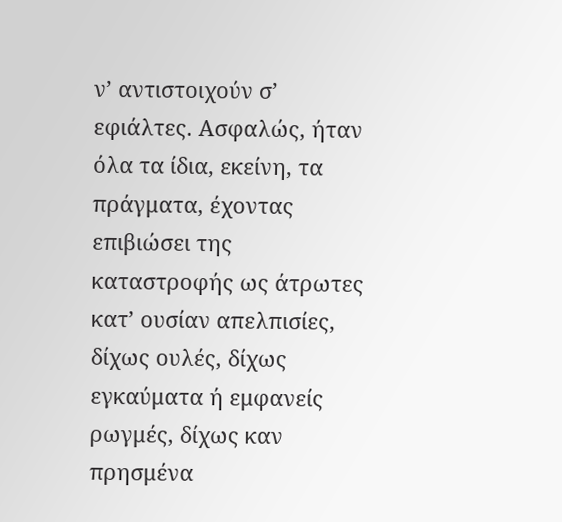ν’ αντιστοιχούν σ’ εφιάλτες. Ασφαλώς, ήταν όλα τα ίδια, εκείνη, τα πράγματα, έχοντας επιβιώσει της καταστροφής ως άτρωτες κατ’ ουσίαν απελπισίες, δίχως ουλές, δίχως εγκαύματα ή εμφανείς ρωγμές, δίχως καν πρησμένα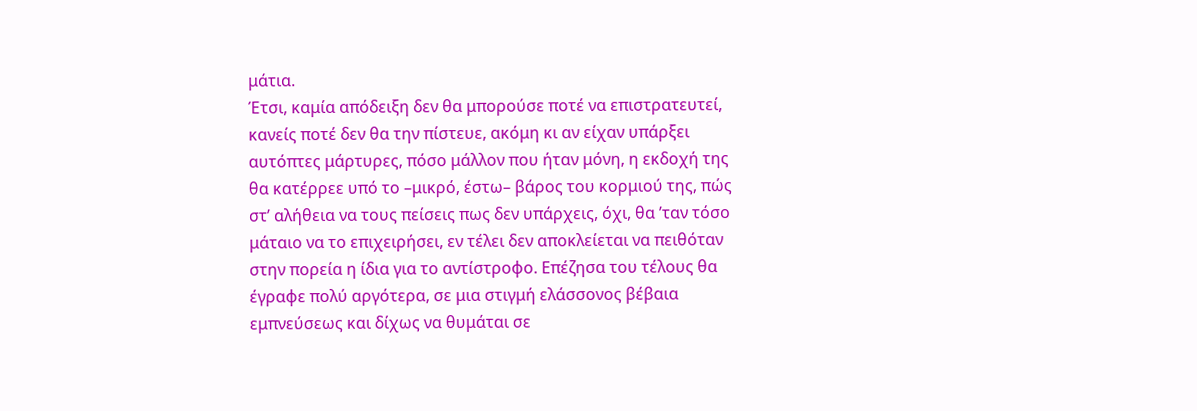μάτια.
Έτσι, καμία απόδειξη δεν θα μπορούσε ποτέ να επιστρατευτεί, κανείς ποτέ δεν θα την πίστευε, ακόμη κι αν είχαν υπάρξει αυτόπτες μάρτυρες, πόσο μάλλον που ήταν μόνη, η εκδοχή της θα κατέρρεε υπό το –μικρό, έστω– βάρος του κορμιού της, πώς στ’ αλήθεια να τους πείσεις πως δεν υπάρχεις, όχι, θα ’ταν τόσο μάταιο να το επιχειρήσει, εν τέλει δεν αποκλείεται να πειθόταν στην πορεία η ίδια για το αντίστροφο. Επέζησα του τέλους θα έγραφε πολύ αργότερα, σε μια στιγμή ελάσσονος βέβαια εμπνεύσεως και δίχως να θυμάται σε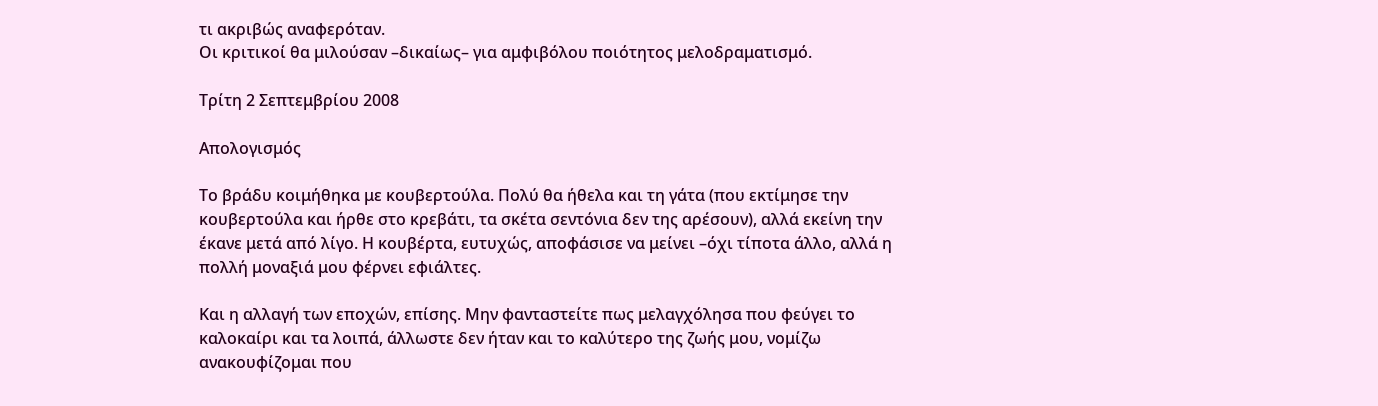τι ακριβώς αναφερόταν.
Οι κριτικοί θα μιλούσαν –δικαίως– για αμφιβόλου ποιότητος μελοδραματισμό.

Τρίτη 2 Σεπτεμβρίου 2008

Απολογισμός

Το βράδυ κοιμήθηκα με κουβερτούλα. Πολύ θα ήθελα και τη γάτα (που εκτίμησε την κουβερτούλα και ήρθε στο κρεβάτι, τα σκέτα σεντόνια δεν της αρέσουν), αλλά εκείνη την έκανε μετά από λίγο. Η κουβέρτα, ευτυχώς, αποφάσισε να μείνει –όχι τίποτα άλλο, αλλά η πολλή μοναξιά μου φέρνει εφιάλτες.

Και η αλλαγή των εποχών, επίσης. Μην φανταστείτε πως μελαγχόλησα που φεύγει το καλοκαίρι και τα λοιπά, άλλωστε δεν ήταν και το καλύτερο της ζωής μου, νομίζω ανακουφίζομαι που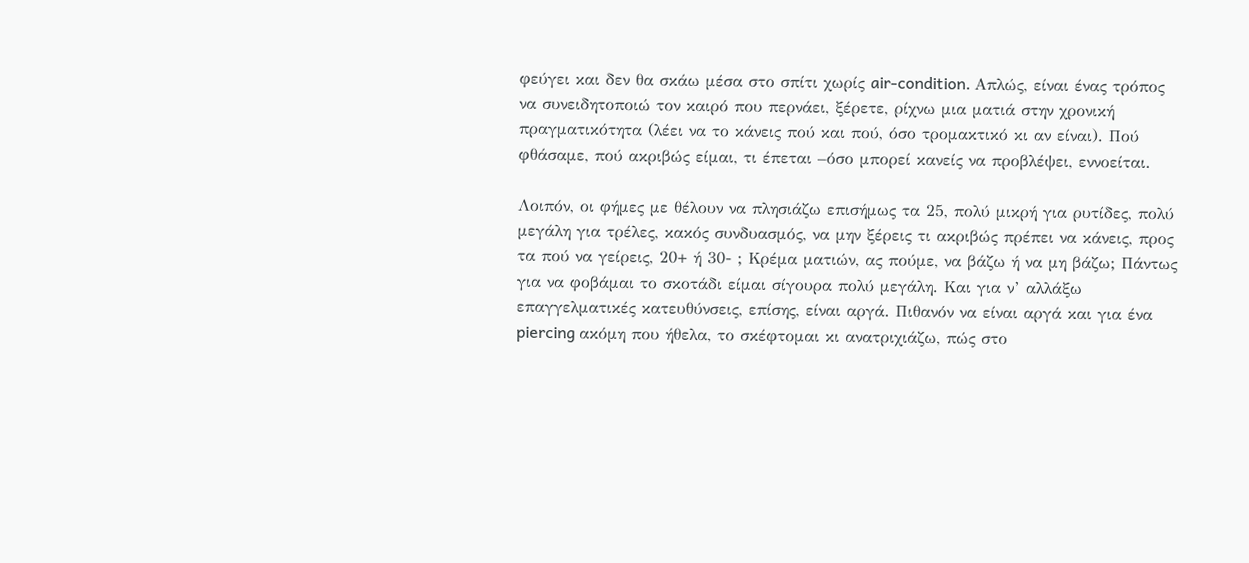φεύγει και δεν θα σκάω μέσα στο σπίτι χωρίς air-condition. Απλώς, είναι ένας τρόπος να συνειδητοποιώ τον καιρό που περνάει, ξέρετε, ρίχνω μια ματιά στην χρονική πραγματικότητα (λέει να το κάνεις πού και πού, όσο τρομακτικό κι αν είναι). Πού φθάσαμε, πού ακριβώς είμαι, τι έπεται –όσο μπορεί κανείς να προβλέψει, εννοείται.

Λοιπόν, οι φήμες με θέλουν να πλησιάζω επισήμως τα 25, πολύ μικρή για ρυτίδες, πολύ μεγάλη για τρέλες, κακός συνδυασμός, να μην ξέρεις τι ακριβώς πρέπει να κάνεις, προς τα πού να γείρεις, 20+ ή 30- ; Κρέμα ματιών, ας πούμε, να βάζω ή να μη βάζω; Πάντως για να φοβάμαι το σκοτάδι είμαι σίγουρα πολύ μεγάλη. Και για ν’ αλλάξω επαγγελματικές κατευθύνσεις, επίσης, είναι αργά. Πιθανόν να είναι αργά και για ένα piercing ακόμη που ήθελα, το σκέφτομαι κι ανατριχιάζω, πώς στο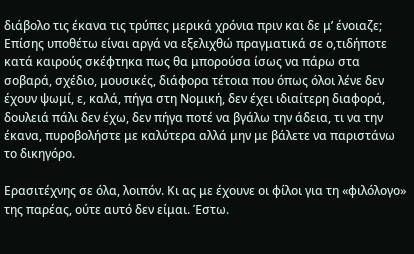διάβολο τις έκανα τις τρύπες μερικά χρόνια πριν και δε μ’ ένοιαζε; Επίσης υποθέτω είναι αργά να εξελιχθώ πραγματικά σε ο,τιδήποτε κατά καιρούς σκέφτηκα πως θα μπορούσα ίσως να πάρω στα σοβαρά, σχέδιο, μουσικές, διάφορα τέτοια που όπως όλοι λένε δεν έχουν ψωμί, ε, καλά, πήγα στη Νομική, δεν έχει ιδιαίτερη διαφορά, δουλειά πάλι δεν έχω, δεν πήγα ποτέ να βγάλω την άδεια, τι να την έκανα, πυροβολήστε με καλύτερα αλλά μην με βάλετε να παριστάνω το δικηγόρο.

Ερασιτέχνης σε όλα, λοιπόν. Κι ας με έχουνε οι φίλοι για τη «φιλόλογο» της παρέας, ούτε αυτό δεν είμαι. Έστω.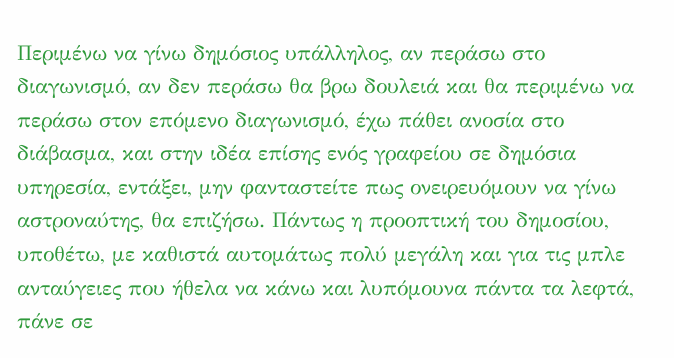Περιμένω να γίνω δημόσιος υπάλληλος, αν περάσω στο διαγωνισμό, αν δεν περάσω θα βρω δουλειά και θα περιμένω να περάσω στον επόμενο διαγωνισμό, έχω πάθει ανοσία στο διάβασμα, και στην ιδέα επίσης ενός γραφείου σε δημόσια υπηρεσία, εντάξει, μην φανταστείτε πως ονειρευόμουν να γίνω αστροναύτης, θα επιζήσω. Πάντως η προοπτική του δημοσίου, υποθέτω, με καθιστά αυτομάτως πολύ μεγάλη και για τις μπλε ανταύγειες που ήθελα να κάνω και λυπόμουνα πάντα τα λεφτά, πάνε σε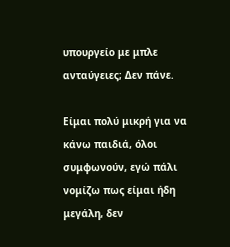υπουργείο με μπλε ανταύγειες; Δεν πάνε.

Είμαι πολύ μικρή για να κάνω παιδιά, όλοι συμφωνούν, εγώ πάλι νομίζω πως είμαι ήδη μεγάλη, δεν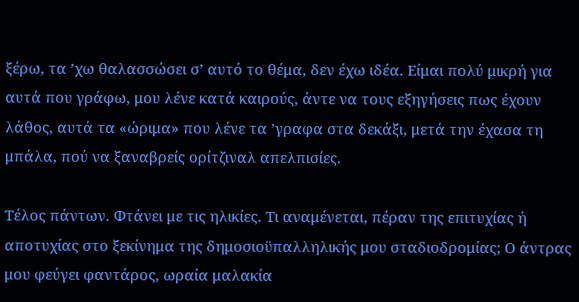ξέρω, τα ’χω θαλασσώσει σ’ αυτό το θέμα, δεν έχω ιδέα. Είμαι πολύ μικρή για αυτά που γράφω, μου λένε κατά καιρούς, άντε να τους εξηγήσεις πως έχουν λάθος, αυτά τα «ώριμα» που λένε τα ’γραφα στα δεκάξι, μετά την έχασα τη μπάλα, πού να ξαναβρείς ορίτζιναλ απελπισίες.

Τέλος πάντων. Φτάνει με τις ηλικίες. Τι αναμένεται, πέραν της επιτυχίας ή αποτυχίας στο ξεκίνημα της δημοσιοϋπαλληλικής μου σταδιοδρομίας; Ο άντρας μου φεύγει φαντάρος, ωραία μαλακία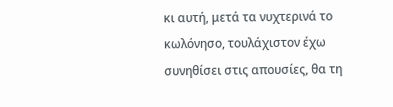κι αυτή, μετά τα νυχτερινά το κωλόνησο, τουλάχιστον έχω συνηθίσει στις απουσίες, θα τη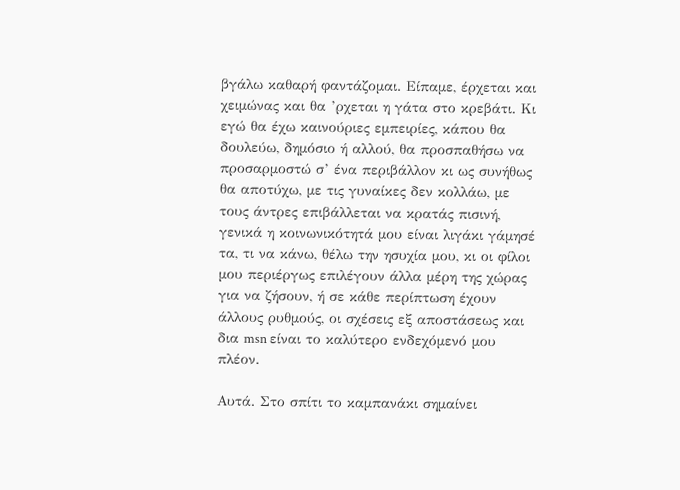βγάλω καθαρή φαντάζομαι. Είπαμε, έρχεται και χειμώνας και θα ’ρχεται η γάτα στο κρεβάτι. Κι εγώ θα έχω καινούριες εμπειρίες, κάπου θα δουλεύω, δημόσιο ή αλλού, θα προσπαθήσω να προσαρμοστώ σ’ ένα περιβάλλον κι ως συνήθως θα αποτύχω, με τις γυναίκες δεν κολλάω, με τους άντρες επιβάλλεται να κρατάς πισινή, γενικά η κοινωνικότητά μου είναι λιγάκι γάμησέ τα, τι να κάνω, θέλω την ησυχία μου, κι οι φίλοι μου περιέργως επιλέγουν άλλα μέρη της χώρας για να ζήσουν, ή σε κάθε περίπτωση έχουν άλλους ρυθμούς, οι σχέσεις εξ αποστάσεως και δια msn είναι το καλύτερο ενδεχόμενό μου πλέον.

Αυτά. Στο σπίτι το καμπανάκι σημαίνει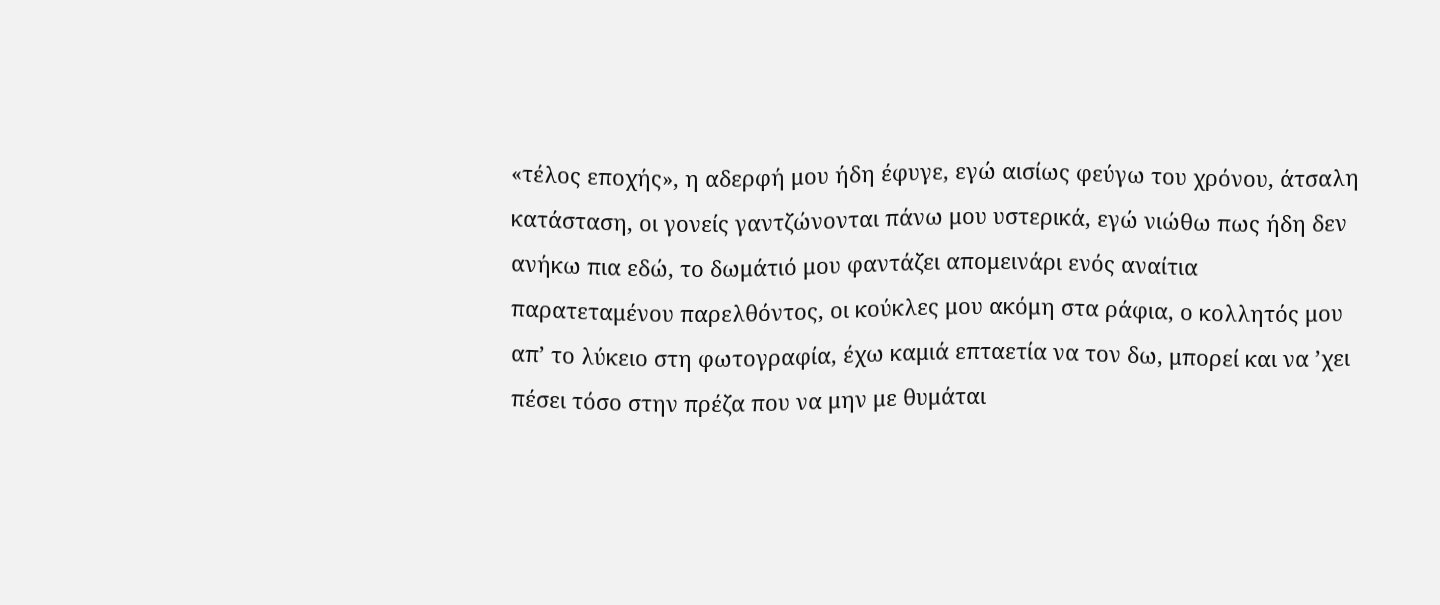«τέλος εποχής», η αδερφή μου ήδη έφυγε, εγώ αισίως φεύγω του χρόνου, άτσαλη κατάσταση, οι γονείς γαντζώνονται πάνω μου υστερικά, εγώ νιώθω πως ήδη δεν ανήκω πια εδώ, το δωμάτιό μου φαντάζει απομεινάρι ενός αναίτια παρατεταμένου παρελθόντος, οι κούκλες μου ακόμη στα ράφια, ο κολλητός μου απ’ το λύκειο στη φωτογραφία, έχω καμιά επταετία να τον δω, μπορεί και να ’χει πέσει τόσο στην πρέζα που να μην με θυμάται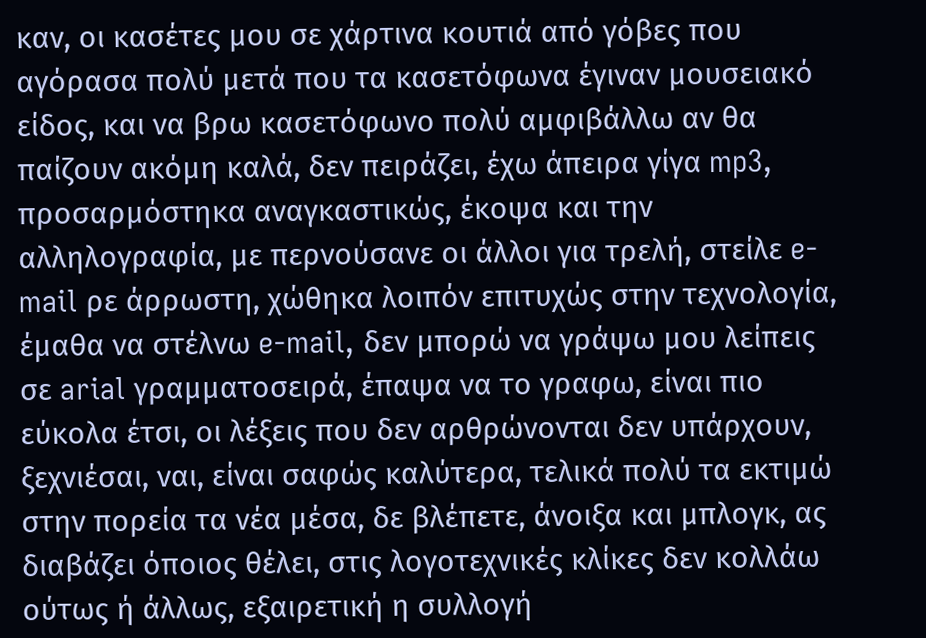καν, οι κασέτες μου σε χάρτινα κουτιά από γόβες που αγόρασα πολύ μετά που τα κασετόφωνα έγιναν μουσειακό είδος, και να βρω κασετόφωνο πολύ αμφιβάλλω αν θα παίζουν ακόμη καλά, δεν πειράζει, έχω άπειρα γίγα mp3, προσαρμόστηκα αναγκαστικώς, έκοψα και την αλληλογραφία, με περνούσανε οι άλλοι για τρελή, στείλε e-mail ρε άρρωστη, χώθηκα λοιπόν επιτυχώς στην τεχνολογία, έμαθα να στέλνω e-mail, δεν μπορώ να γράψω μου λείπεις σε arial γραμματοσειρά, έπαψα να το γραφω, είναι πιο εύκολα έτσι, οι λέξεις που δεν αρθρώνονται δεν υπάρχουν, ξεχνιέσαι, ναι, είναι σαφώς καλύτερα, τελικά πολύ τα εκτιμώ στην πορεία τα νέα μέσα, δε βλέπετε, άνοιξα και μπλογκ, ας διαβάζει όποιος θέλει, στις λογοτεχνικές κλίκες δεν κολλάω ούτως ή άλλως, εξαιρετική η συλλογή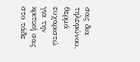σας δια τηλεφώνου, θερμά ευχαριστώ για την κριτική σας στο τάδε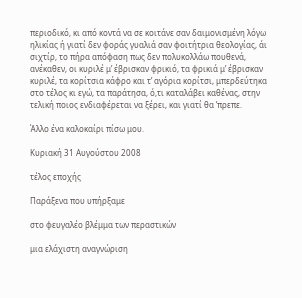περιοδικό, κι από κοντά να σε κοιτάνε σαν δαιμονισμένη λόγω ηλικίας ή γιατί δεν φοράς γυαλιά σαν φοιτήτρια θεολογίας, άι σιχτίρ, το πήρα απόφαση πως δεν πολυκολλάω πουθενά, ανέκαθεν, οι κυριλέ μ’ έβρισκαν φρικιό, τα φρικιά μ’ έβρισκαν κυριλέ, τα κορίτσια κάφρο και τ’ αγόρια κορίτσι, μπερδεύτηκα στο τέλος κι εγώ, τα παράτησα, ό,τι καταλάβει καθένας, στην τελική ποιος ενδιαφέρεται να ξέρει, και γιατί θα ’πρεπε.

Άλλο ένα καλοκαίρι πίσω μου.

Κυριακή 31 Αυγούστου 2008

τέλος εποχής

Παράξενα που υπήρξαμε

στο φευγαλέο βλέμμα των περαστικών

μια ελάχιστη αναγνώριση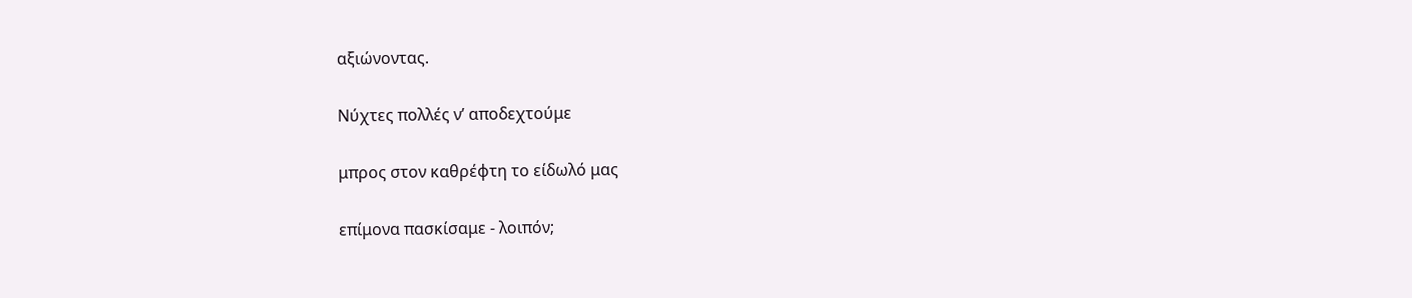αξιώνοντας.

Νύχτες πολλές ν’ αποδεχτούμε

μπρος στον καθρέφτη το είδωλό μας

επίμονα πασκίσαμε - λοιπόν;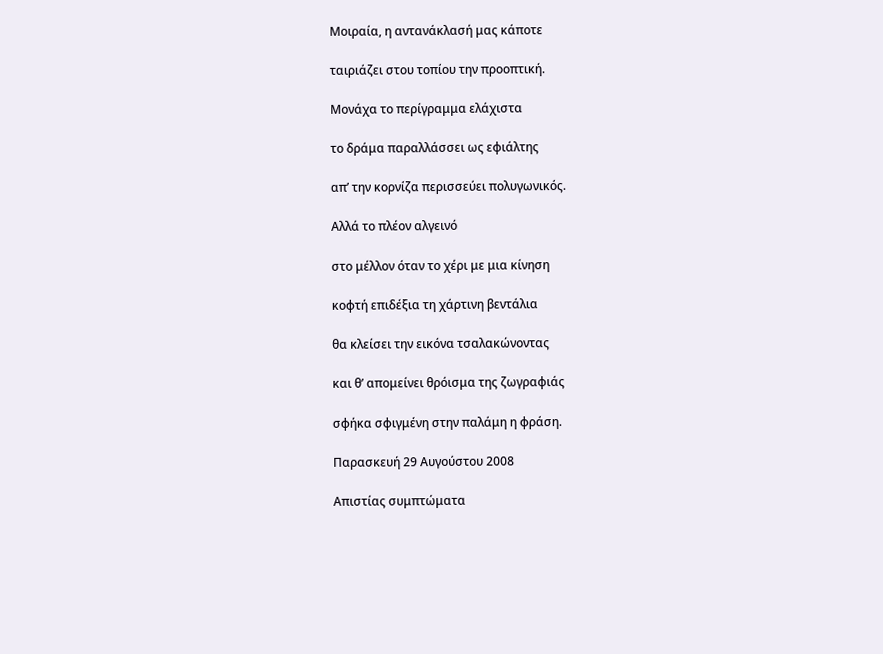Μοιραία, η αντανάκλασή μας κάποτε

ταιριάζει στου τοπίου την προοπτική.

Μονάχα το περίγραμμα ελάχιστα

το δράμα παραλλάσσει ως εφιάλτης

απ’ την κορνίζα περισσεύει πολυγωνικός.

Αλλά το πλέον αλγεινό

στο μέλλον όταν το χέρι με μια κίνηση

κοφτή επιδέξια τη χάρτινη βεντάλια

θα κλείσει την εικόνα τσαλακώνοντας

και θ’ απομείνει θρόισμα της ζωγραφιάς

σφήκα σφιγμένη στην παλάμη η φράση.

Παρασκευή 29 Αυγούστου 2008

Απιστίας συμπτώματα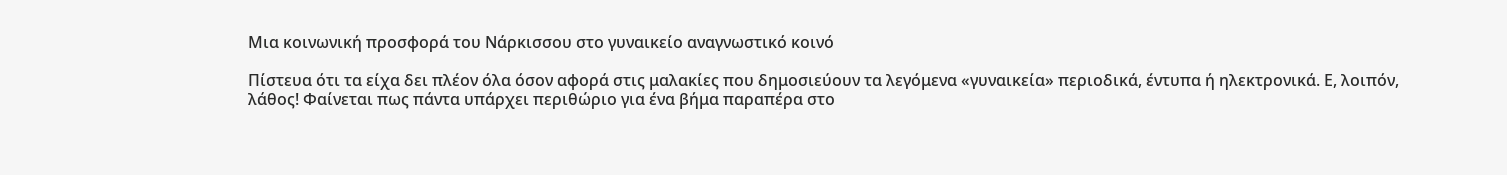Μια κοινωνική προσφορά του Νάρκισσου στο γυναικείο αναγνωστικό κοινό

Πίστευα ότι τα είχα δει πλέον όλα όσον αφορά στις μαλακίες που δημοσιεύουν τα λεγόμενα «γυναικεία» περιοδικά, έντυπα ή ηλεκτρονικά. Ε, λοιπόν, λάθος! Φαίνεται πως πάντα υπάρχει περιθώριο για ένα βήμα παραπέρα στο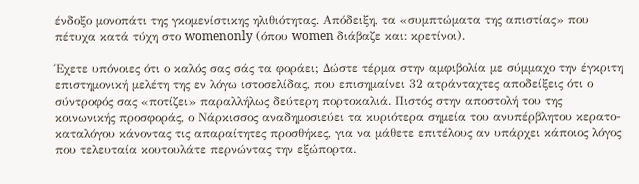ένδοξο μονοπάτι της γκομενίστικης ηλιθιότητας. Απόδειξη, τα «συμπτώματα της απιστίας» που πέτυχα κατά τύχη στο womenonly (όπου women διάβαζε και: κρετίνοι).

Έχετε υπόνοιες ότι ο καλός σας σάς τα φοράει; Δώστε τέρμα στην αμφιβολία με σύμμαχο την έγκριτη επιστημονική μελέτη της εν λόγω ιστοσελίδας, που επισημαίνει 32 ατράνταχτες αποδείξεις ότι ο σύντροφός σας «ποτίζει» παραλλήλως δεύτερη πορτοκαλιά. Πιστός στην αποστολή του της κοινωνικής προσφοράς, ο Νάρκισσος αναδημοσιεύει τα κυριότερα σημεία του ανυπέρβλητου κερατο-καταλόγου κάνοντας τις απαραίτητες προσθήκες, για να μάθετε επιτέλους αν υπάρχει κάποιος λόγος που τελευταία κουτουλάτε περνώντας την εξώπορτα.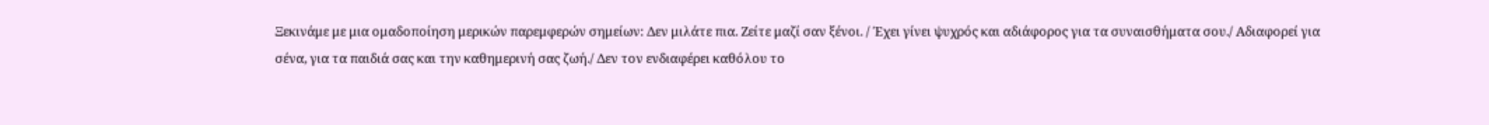Ξεκινάμε με μια ομαδοποίηση μερικών παρεμφερών σημείων: Δεν μιλάτε πια. Ζείτε μαζί σαν ξένοι. / Έχει γίνει ψυχρός και αδιάφορος για τα συναισθήματα σου./ Αδιαφορεί για σένα, για τα παιδιά σας και την καθημερινή σας ζωή./ Δεν τον ενδιαφέρει καθόλου το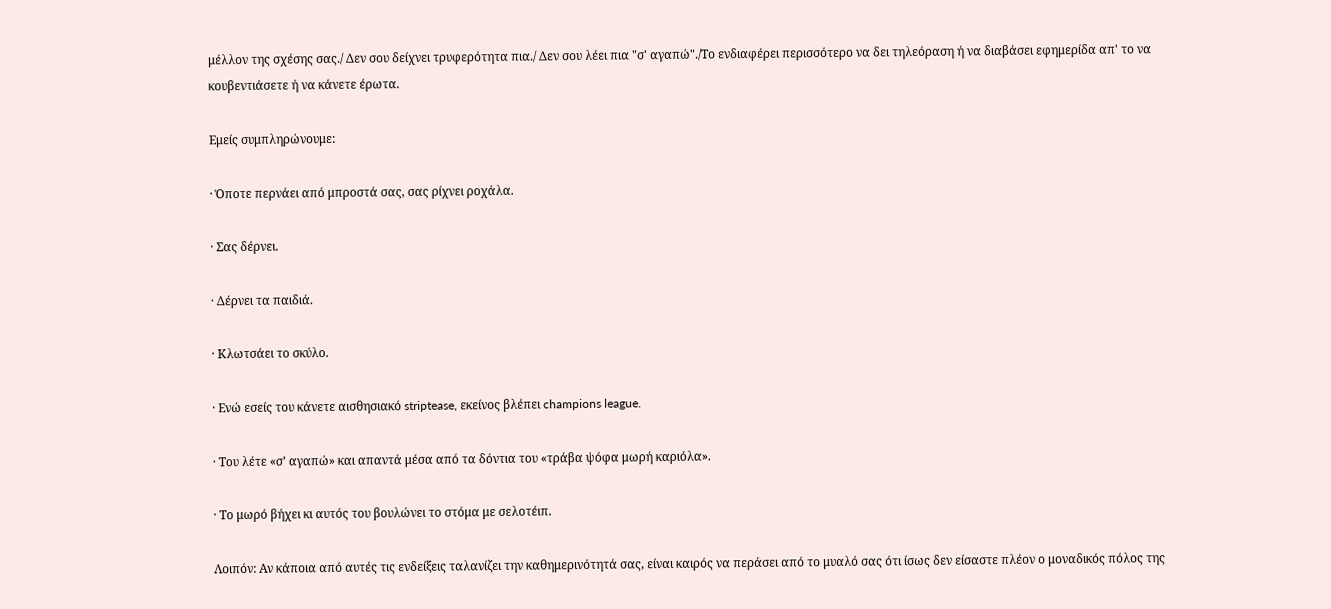μέλλον της σχέσης σας./ Δεν σου δείχνει τρυφερότητα πια./ Δεν σου λέει πια "σ' αγαπώ"./Το ενδιαφέρει περισσότερο να δει τηλεόραση ή να διαβάσει εφημερίδα απ' το να κουβεντιάσετε ή να κάνετε έρωτα.

Εμείς συμπληρώνουμε:

· Όποτε περνάει από μπροστά σας, σας ρίχνει ροχάλα.

· Σας δέρνει.

· Δέρνει τα παιδιά.

· Κλωτσάει το σκύλο.

· Ενώ εσείς του κάνετε αισθησιακό striptease, εκείνος βλέπει champions league.

· Του λέτε «σ’ αγαπώ» και απαντά μέσα από τα δόντια του «τράβα ψόφα μωρή καριόλα».

· Το μωρό βήχει κι αυτός του βουλώνει το στόμα με σελοτέιπ.

Λοιπόν: Αν κάποια από αυτές τις ενδείξεις ταλανίζει την καθημερινότητά σας, είναι καιρός να περάσει από το μυαλό σας ότι ίσως δεν είσαστε πλέον ο μοναδικός πόλος της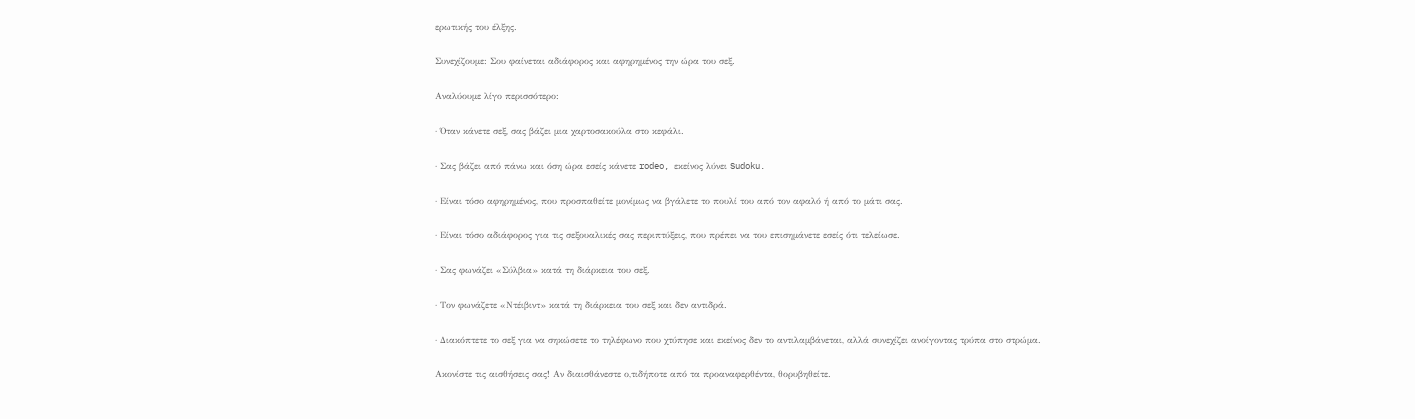ερωτικής του έλξης.

Συνεχίζουμε: Σου φαίνεται αδιάφορος και αφηρημένος την ώρα του σεξ.

Αναλύουμε λίγο περισσότερο:

· Όταν κάνετε σεξ, σας βάζει μια χαρτοσακούλα στο κεφάλι.

· Σας βάζει από πάνω και όση ώρα εσείς κάνετε rodeo, εκείνος λύνει Sudoku.

· Είναι τόσο αφηρημένος, που προσπαθείτε μονίμως να βγάλετε το πουλί του από τον αφαλό ή από το μάτι σας.

· Είναι τόσο αδιάφορος για τις σεξουαλικές σας περιπτύξεις, που πρέπει να του επισημάνετε εσείς ότι τελείωσε.

· Σας φωνάζει «Σύλβια» κατά τη διάρκεια του σεξ.

· Τον φωνάζετε «Ντέιβιντ» κατά τη διάρκεια του σεξ και δεν αντιδρά.

· Διακόπτετε το σεξ για να σηκώσετε το τηλέφωνο που χτύπησε και εκείνος δεν το αντιλαμβάνεται, αλλά συνεχίζει ανοίγοντας τρύπα στο στρώμα.

Ακονίστε τις αισθήσεις σας! Αν διαισθάνεστε ο,τιδήποτε από τα προαναφερθέντα, θορυβηθείτε.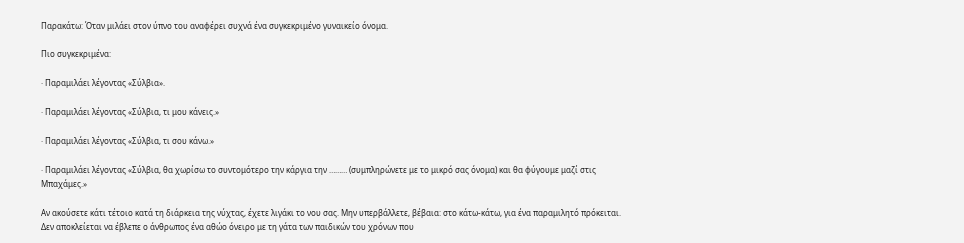Παρακάτω: Όταν μιλάει στον ύπνο του αναφέρει συχνά ένα συγκεκριμένο γυναικείο όνομα.

Πιο συγκεκριμένα:

· Παραμιλάει λέγοντας «Σύλβια».

· Παραμιλάει λέγοντας «Σύλβια, τι μου κάνεις.»

· Παραμιλάει λέγοντας «Σύλβια, τι σου κάνω.»

· Παραμιλάει λέγοντας «Σύλβια, θα χωρίσω το συντομότερο την κάργια την ……… (συμπληρώνετε με το μικρό σας όνομα) και θα φύγουμε μαζί στις Μπαχάμες.»

Αν ακούσετε κάτι τέτοιο κατά τη διάρκεια της νύχτας, έχετε λιγάκι το νου σας. Μην υπερβάλλετε, βέβαια: στο κάτω-κάτω, για ένα παραμιλητό πρόκειται. Δεν αποκλείεται να έβλεπε ο άνθρωπος ένα αθώο όνειρο με τη γάτα των παιδικών του χρόνων που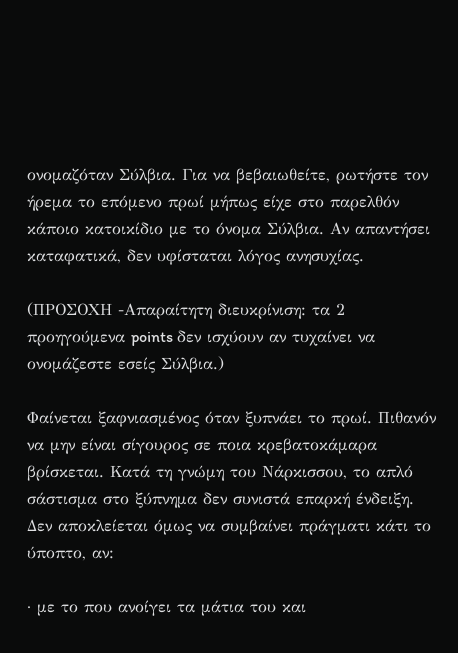ονομαζόταν Σύλβια. Για να βεβαιωθείτε, ρωτήστε τον ήρεμα το επόμενο πρωί μήπως είχε στο παρελθόν κάποιο κατοικίδιο με το όνομα Σύλβια. Αν απαντήσει καταφατικά, δεν υφίσταται λόγος ανησυχίας.

(ΠΡΟΣΟΧΗ -Απαραίτητη διευκρίνιση: τα 2 προηγούμενα points δεν ισχύουν αν τυχαίνει να ονομάζεστε εσείς Σύλβια.)

Φαίνεται ξαφνιασμένος όταν ξυπνάει το πρωί. Πιθανόν να μην είναι σίγουρος σε ποια κρεβατοκάμαρα βρίσκεται. Κατά τη γνώμη του Νάρκισσου, το απλό σάστισμα στο ξύπνημα δεν συνιστά επαρκή ένδειξη. Δεν αποκλείεται όμως να συμβαίνει πράγματι κάτι το ύποπτο, αν:

· με το που ανοίγει τα μάτια του και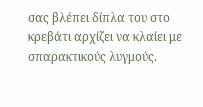σας βλέπει δίπλα του στο κρεβάτι αρχίζει να κλαίει με σπαρακτικούς λυγμούς.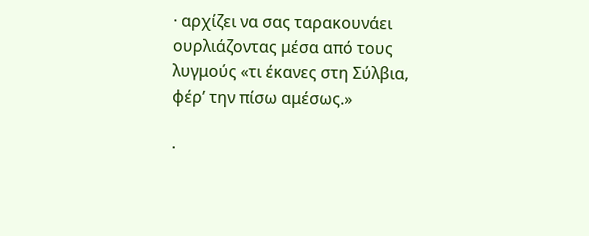· αρχίζει να σας ταρακουνάει ουρλιάζοντας μέσα από τους λυγμούς «τι έκανες στη Σύλβια, φέρ’ την πίσω αμέσως.»

·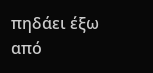πηδάει έξω από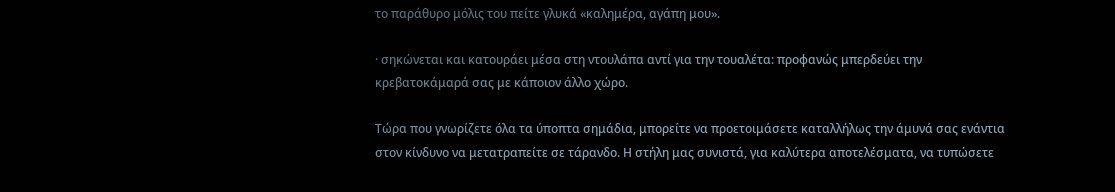το παράθυρο μόλις του πείτε γλυκά «καλημέρα, αγάπη μου».

· σηκώνεται και κατουράει μέσα στη ντουλάπα αντί για την τουαλέτα: προφανώς μπερδεύει την κρεβατοκάμαρά σας με κάποιον άλλο χώρο.

Τώρα που γνωρίζετε όλα τα ύποπτα σημάδια, μπορείτε να προετοιμάσετε καταλλήλως την άμυνά σας ενάντια στον κίνδυνο να μετατραπείτε σε τάρανδο. Η στήλη μας συνιστά, για καλύτερα αποτελέσματα, να τυπώσετε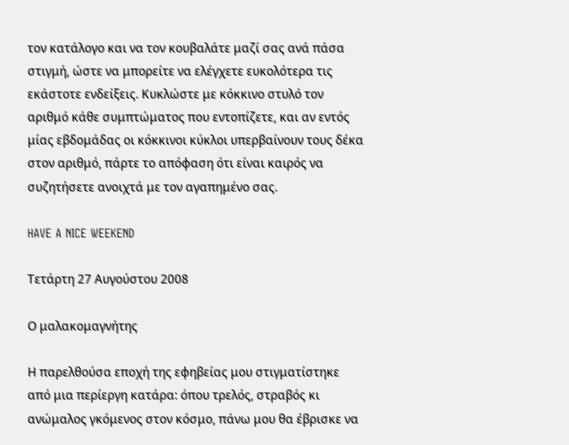τον κατάλογο και να τον κουβαλάτε μαζί σας ανά πάσα στιγμή, ώστε να μπορείτε να ελέγχετε ευκολότερα τις εκάστοτε ενδείξεις. Κυκλώστε με κόκκινο στυλό τον αριθμό κάθε συμπτώματος που εντοπίζετε, και αν εντός μίας εβδομάδας οι κόκκινοι κύκλοι υπερβαίνουν τους δέκα στον αριθμό, πάρτε το απόφαση ότι είναι καιρός να συζητήσετε ανοιχτά με τον αγαπημένο σας.

HAVE A NICE WEEKEND

Τετάρτη 27 Αυγούστου 2008

Ο μαλακομαγνήτης

Η παρελθούσα εποχή της εφηβείας μου στιγματίστηκε από μια περίεργη κατάρα: όπου τρελός, στραβός κι ανώμαλος γκόμενος στον κόσμο, πάνω μου θα έβρισκε να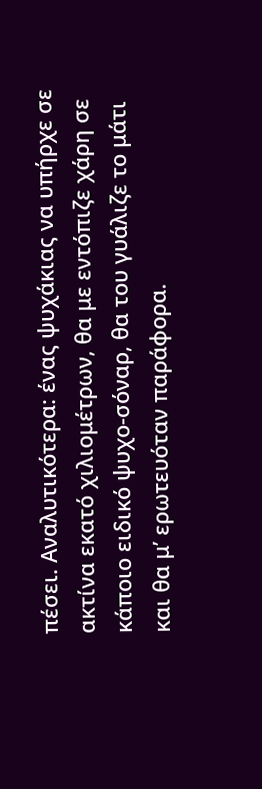πέσει. Αναλυτικότερα: ένας ψυχάκιας να υπήρχε σε ακτίνα εκατό χιλιομέτρων, θα με εντόπιζε χάρη σε κάποιο ειδικό ψυχο-σόναρ, θα του γυάλιζε το μάτι και θα μ’ ερωτευόταν παράφορα.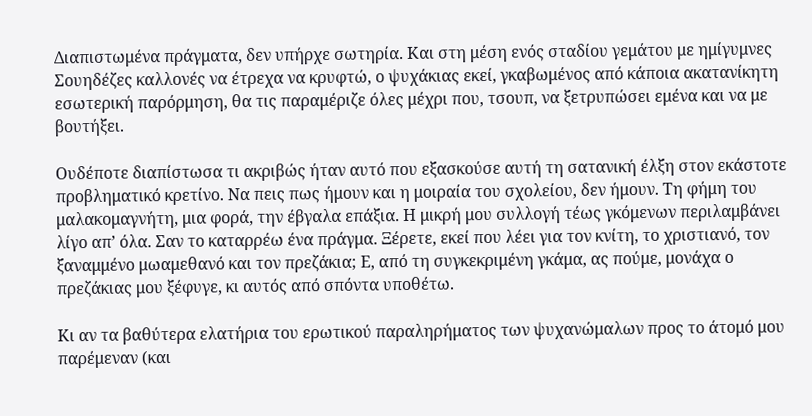Διαπιστωμένα πράγματα, δεν υπήρχε σωτηρία. Και στη μέση ενός σταδίου γεμάτου με ημίγυμνες Σουηδέζες καλλονές να έτρεχα να κρυφτώ, ο ψυχάκιας εκεί, γκαβωμένος από κάποια ακατανίκητη εσωτερική παρόρμηση, θα τις παραμέριζε όλες μέχρι που, τσουπ, να ξετρυπώσει εμένα και να με βουτήξει.

Ουδέποτε διαπίστωσα τι ακριβώς ήταν αυτό που εξασκούσε αυτή τη σατανική έλξη στον εκάστοτε προβληματικό κρετίνο. Να πεις πως ήμουν και η μοιραία του σχολείου, δεν ήμουν. Τη φήμη του μαλακομαγνήτη, μια φορά, την έβγαλα επάξια. Η μικρή μου συλλογή τέως γκόμενων περιλαμβάνει λίγο απ’ όλα. Σαν το καταρρέω ένα πράγμα. Ξέρετε, εκεί που λέει για τον κνίτη, το χριστιανό, τον ξαναμμένο μωαμεθανό και τον πρεζάκια; Ε, από τη συγκεκριμένη γκάμα, ας πούμε, μονάχα ο πρεζάκιας μου ξέφυγε, κι αυτός από σπόντα υποθέτω.

Κι αν τα βαθύτερα ελατήρια του ερωτικού παραληρήματος των ψυχανώμαλων προς το άτομό μου παρέμεναν (και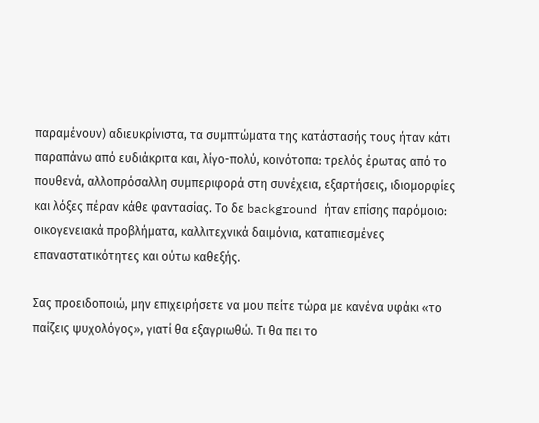παραμένουν) αδιευκρίνιστα, τα συμπτώματα της κατάστασής τους ήταν κάτι παραπάνω από ευδιάκριτα και, λίγο-πολύ, κοινότοπα: τρελός έρωτας από το πουθενά, αλλοπρόσαλλη συμπεριφορά στη συνέχεια, εξαρτήσεις, ιδιομορφίες και λόξες πέραν κάθε φαντασίας. Το δε background ήταν επίσης παρόμοιο: οικογενειακά προβλήματα, καλλιτεχνικά δαιμόνια, καταπιεσμένες επαναστατικότητες και ούτω καθεξής.

Σας προειδοποιώ, μην επιχειρήσετε να μου πείτε τώρα με κανένα υφάκι «το παίζεις ψυχολόγος», γιατί θα εξαγριωθώ. Τι θα πει το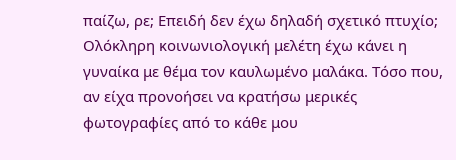παίζω, ρε; Επειδή δεν έχω δηλαδή σχετικό πτυχίο; Ολόκληρη κοινωνιολογική μελέτη έχω κάνει η γυναίκα με θέμα τον καυλωμένο μαλάκα. Τόσο που, αν είχα προνοήσει να κρατήσω μερικές φωτογραφίες από το κάθε μου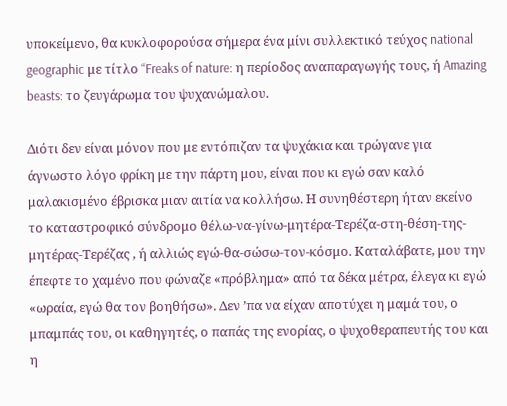υποκείμενο, θα κυκλοφορούσα σήμερα ένα μίνι συλλεκτικό τεύχος national geographic με τίτλο “Freaks of nature: η περίοδος αναπαραγωγής τους, ή Amazing beasts: το ζευγάρωμα του ψυχανώμαλου.

Διότι δεν είναι μόνον που με εντόπιζαν τα ψυχάκια και τρώγανε για άγνωστο λόγο φρίκη με την πάρτη μου, είναι που κι εγώ σαν καλό μαλακισμένο έβρισκα μιαν αιτία να κολλήσω. Η συνηθέστερη ήταν εκείνο το καταστροφικό σύνδρομο θέλω-να-γίνω-μητέρα-Τερέζα-στη-θέση-της-μητέρας-Τερέζας , ή αλλιώς εγώ-θα-σώσω-τον-κόσμο. Καταλάβατε, μου την έπεφτε το χαμένο που φώναζε «πρόβλημα» από τα δέκα μέτρα, έλεγα κι εγώ «ωραία, εγώ θα τον βοηθήσω». Δεν ’πα να είχαν αποτύχει η μαμά του, ο μπαμπάς του, οι καθηγητές, ο παπάς της ενορίας, ο ψυχοθεραπευτής του και η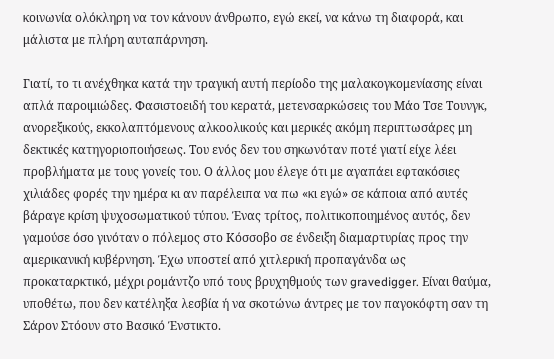κοινωνία ολόκληρη να τον κάνουν άνθρωπο, εγώ εκεί, να κάνω τη διαφορά, και μάλιστα με πλήρη αυταπάρνηση.

Γιατί, το τι ανέχθηκα κατά την τραγική αυτή περίοδο της μαλακογκομενίασης είναι απλά παροιμιώδες. Φασιστοειδή του κερατά, μετενσαρκώσεις του Μάο Τσε Τουνγκ, ανορεξικούς, εκκολαπτόμενους αλκοολικούς και μερικές ακόμη περιπτωσάρες μη δεκτικές κατηγoριοποιήσεως. Του ενός δεν του σηκωνόταν ποτέ γιατί είχε λέει προβλήματα με τους γονείς του. Ο άλλος μου έλεγε ότι με αγαπάει εφτακόσιες χιλιάδες φορές την ημέρα κι αν παρέλειπα να πω «κι εγώ» σε κάποια από αυτές βάραγε κρίση ψυχοσωματικού τύπου. Ένας τρίτος, πολιτικοποιημένος αυτός, δεν γαμούσε όσο γινόταν ο πόλεμος στο Κόσσοβο σε ένδειξη διαμαρτυρίας προς την αμερικανική κυβέρνηση. Έχω υποστεί από χιτλερική προπαγάνδα ως προκαταρκτικό, μέχρι ρομάντζο υπό τους βρυχηθμούς των gravedigger. Είναι θαύμα, υποθέτω, που δεν κατέληξα λεσβία ή να σκοτώνω άντρες με τον παγοκόφτη σαν τη Σάρον Στόουν στο Βασικό Ένστικτο.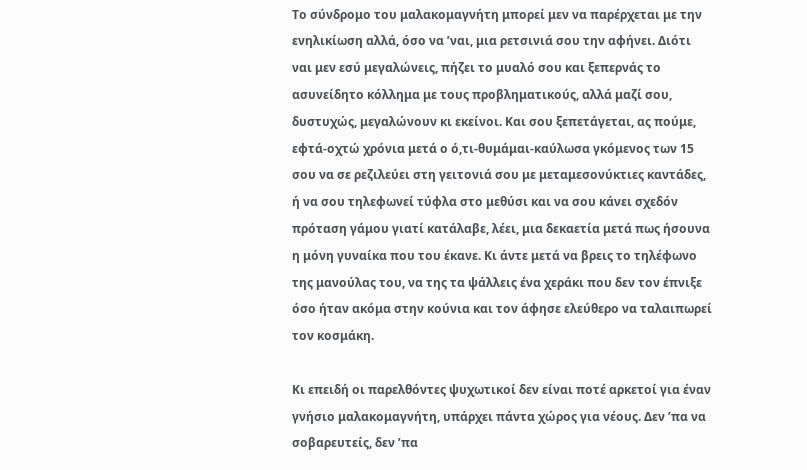Το σύνδρομο του μαλακομαγνήτη μπορεί μεν να παρέρχεται με την ενηλικίωση αλλά, όσο να ’ναι, μια ρετσινιά σου την αφήνει. Διότι ναι μεν εσύ μεγαλώνεις, πήζει το μυαλό σου και ξεπερνάς το ασυνείδητο κόλλημα με τους προβληματικούς, αλλά μαζί σου, δυστυχώς, μεγαλώνουν κι εκείνοι. Και σου ξεπετάγεται, ας πούμε, εφτά-οχτώ χρόνια μετά ο ό,τι-θυμάμαι-καύλωσα γκόμενος των 15 σου να σε ρεζιλεύει στη γειτονιά σου με μεταμεσονύκτιες καντάδες, ή να σου τηλεφωνεί τύφλα στο μεθύσι και να σου κάνει σχεδόν πρόταση γάμου γιατί κατάλαβε, λέει, μια δεκαετία μετά πως ήσουνα η μόνη γυναίκα που του έκανε. Κι άντε μετά να βρεις το τηλέφωνο της μανούλας του, να της τα ψάλλεις ένα χεράκι που δεν τον έπνιξε όσο ήταν ακόμα στην κούνια και τον άφησε ελεύθερο να ταλαιπωρεί τον κοσμάκη.

Κι επειδή οι παρελθόντες ψυχωτικοί δεν είναι ποτέ αρκετοί για έναν γνήσιο μαλακομαγνήτη, υπάρχει πάντα χώρος για νέους. Δεν ’πα να σοβαρευτείς, δεν ’πα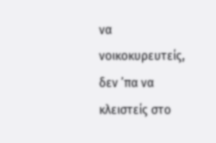να νοικοκυρευτείς, δεν ’πα να κλειστείς στο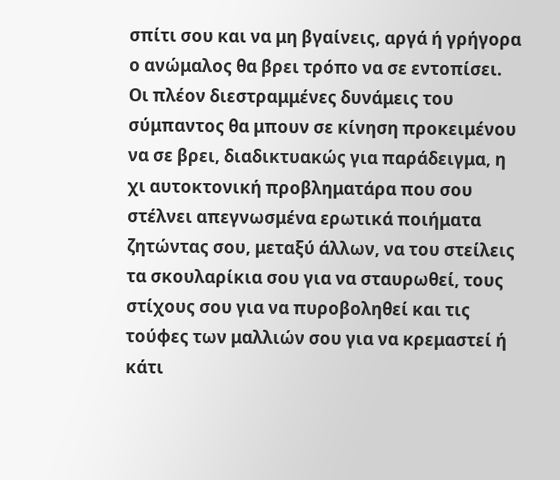σπίτι σου και να μη βγαίνεις, αργά ή γρήγορα ο ανώμαλος θα βρει τρόπο να σε εντοπίσει. Οι πλέον διεστραμμένες δυνάμεις του σύμπαντος θα μπουν σε κίνηση προκειμένου να σε βρει, διαδικτυακώς για παράδειγμα, η χι αυτοκτονική προβληματάρα που σου στέλνει απεγνωσμένα ερωτικά ποιήματα ζητώντας σου, μεταξύ άλλων, να του στείλεις τα σκουλαρίκια σου για να σταυρωθεί, τους στίχους σου για να πυροβοληθεί και τις τούφες των μαλλιών σου για να κρεμαστεί ή κάτι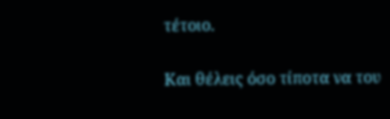τέτοιο.

Και θέλεις όσο τίποτα να του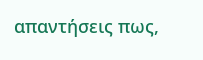απαντήσεις πως,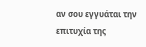αν σου εγγυάται την επιτυχία της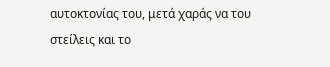αυτοκτονίας του, μετά χαράς να του στείλεις και το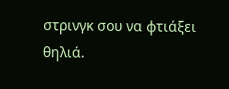στρινγκ σου να φτιάξει θηλιά.